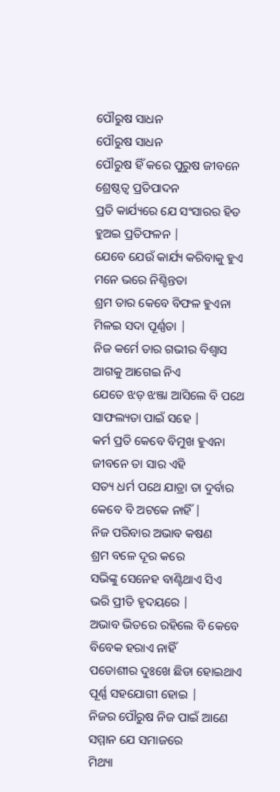ପୌରୁଷ ସାଧନ
ପୌରୁଷ ସାଧନ
ପୌରୁଷ ହିଁ କରେ ପୁରୁଷ ଜୀବନେ
ଶ୍ରେଷ୍ଠତ୍ୱ ପ୍ରତିପାଦନ
ପ୍ରତି କାର୍ଯ୍ୟରେ ଯେ ସଂସାରର ହିତ
ହୁଅଇ ପ୍ରତିଫଳନ |
ଯେବେ ଯେଉଁ କାର୍ଯ୍ୟ କରିବାକୁ ହୁଏ
ମନେ ଭରେ ନିଶ୍ଚିନ୍ତତା
ଶ୍ରମ ତାର କେବେ ବିଫଳ ହୁଏନା
ମିଳଇ ସଦା ପୂର୍ଣ୍ଣତା |
ନିଜ କର୍ମେ ତାର ଗଭୀର ବିଶ୍ୱାସ
ଆଗକୁ ଆଗେଇ ନିଏ
ଯେତେ ଝଡ଼ ଝଞ୍ଜା ଆସିଲେ ବି ପଥେ
ସାଫଲ୍ୟତା ପାଇଁ ସହେ |
କର୍ମ ପ୍ରତି କେବେ ବିମୁଖ ହୁଏନା
ଜୀବନେ ତା ସାର ଏହି
ସତ୍ୟ ଧର୍ମ ପଥେ ଯାତ୍ରା ତା ଦୁର୍ବାର
କେବେ ବି ଅଟକେ ନାହିଁ |
ନିଜ ପରିବାର ଅଭାବ କଷଣ
ଶ୍ରମ ବଳେ ଦୂର କରେ
ସଭିଙ୍କୁ ସେନେହ ବାଣ୍ଟିଥାଏ ସିଏ
ଭରି ପ୍ରୀତି ହୃଦୟରେ |
ଅଭାବ ଭିତରେ ରହିଲେ ବି କେବେ
ବିବେକ ହରାଏ ନାହିଁ
ପଡୋଶୀର ଦୁଃଖେ ଛିଡା ହୋଇଥାଏ
ପୂର୍ଣ୍ଣ ସହଯୋଗୀ ହୋଇ |
ନିଜର ପୌରୁଷ ନିଜ ପାଇଁ ଆଣେ
ସମ୍ମାନ ଯେ ସମାଜରେ
ମିଥ୍ୟା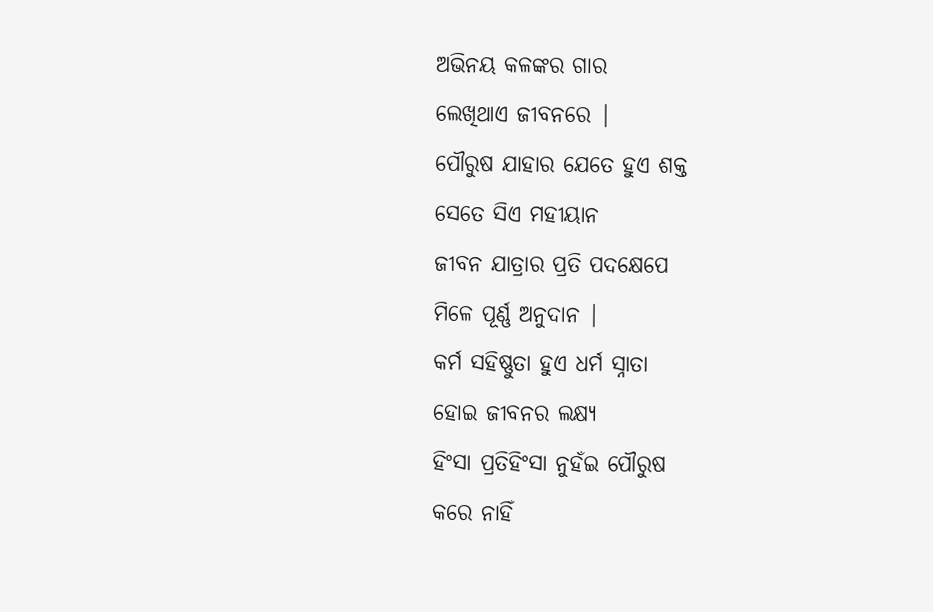ଅଭିନୟ କଳଙ୍କର ଗାର
ଲେଖିଥାଏ ଜୀବନରେ |
ପୌରୁଷ ଯାହାର ଯେତେ ହୁଏ ଶକ୍ତ
ସେତେ ସିଏ ମହୀୟାନ
ଜୀବନ ଯାତ୍ରାର ପ୍ରତି ପଦକ୍ଷେପେ
ମିଳେ ପୂର୍ଣ୍ଣ ଅନୁଦାନ |
କର୍ମ ସହିଷ୍ଣୁତା ହୁଏ ଧର୍ମ ସ୍ନାତା
ହୋଇ ଜୀବନର ଲକ୍ଷ୍ୟ
ହିଂସା ପ୍ରତିହିଂସା ନୁହଁଇ ପୌରୁଷ
କରେ ନାହିଁ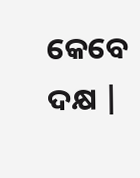କେବେ ଦକ୍ଷ |